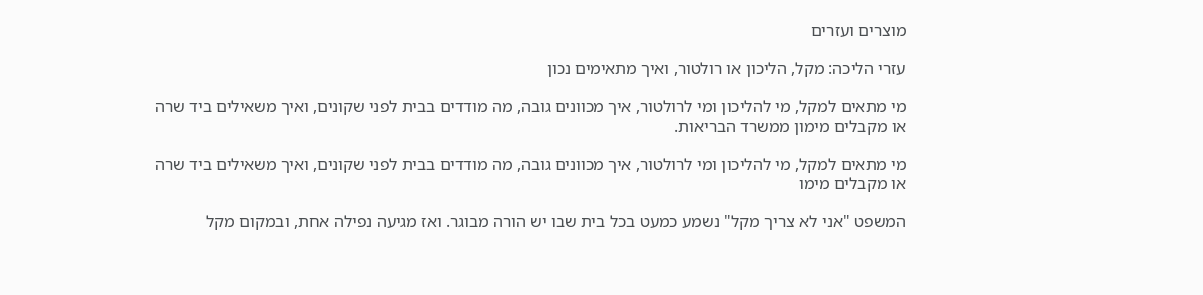מוצרים ועזרים

עזרי הליכה: מקל, הליכון או רולטור, ואיך מתאימים נכון

מי מתאים למקל, מי להליכון ומי לרולטור, איך מכוונים גובה, מה מודדים בבית לפני שקונים, ואיך משאילים ביד שרה או מקבלים מימון ממשרד הבריאות.

מי מתאים למקל, מי להליכון ומי לרולטור, איך מכוונים גובה, מה מודדים בבית לפני שקונים, ואיך משאילים ביד שרה או מקבלים מימו

המשפט "אני לא צריך מקל" נשמע כמעט בכל בית שבו יש הורה מבוגר. ואז מגיעה נפילה אחת, ובמקום מקל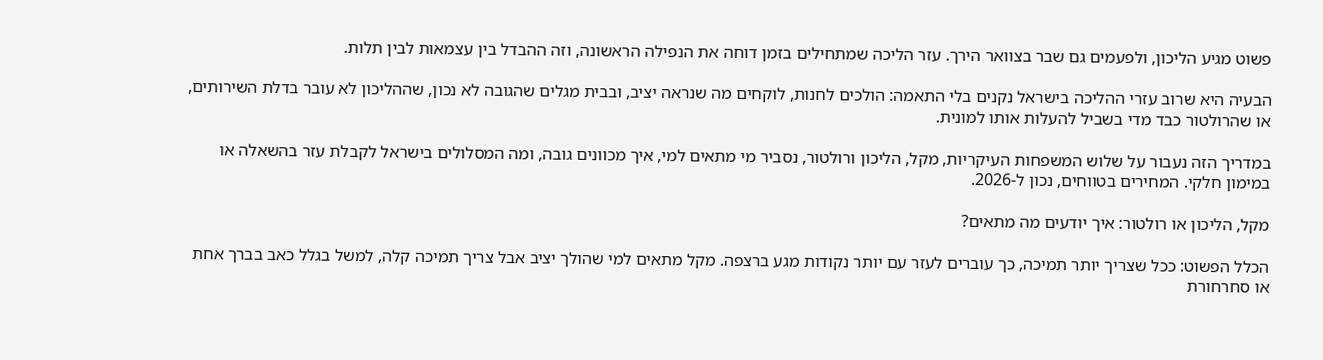פשוט מגיע הליכון, ולפעמים גם שבר בצוואר הירך. עזר הליכה שמתחילים בזמן דוחה את הנפילה הראשונה, וזה ההבדל בין עצמאות לבין תלות.

הבעיה היא שרוב עזרי ההליכה בישראל נקנים בלי התאמה: הולכים לחנות, לוקחים מה שנראה יציב, ובבית מגלים שהגובה לא נכון, שההליכון לא עובר בדלת השירותים, או שהרולטור כבד מדי בשביל להעלות אותו למונית.

במדריך הזה נעבור על שלוש המשפחות העיקריות, מקל, הליכון ורולטור, נסביר מי מתאים למי, איך מכוונים גובה, ומה המסלולים בישראל לקבלת עזר בהשאלה או במימון חלקי. המחירים בטווחים, נכון ל-2026.

מקל, הליכון או רולטור: איך יודעים מה מתאים?

הכלל הפשוט: ככל שצריך יותר תמיכה, כך עוברים לעזר עם יותר נקודות מגע ברצפה. מקל מתאים למי שהולך יציב אבל צריך תמיכה קלה, למשל בגלל כאב בברך אחת או סחרחורת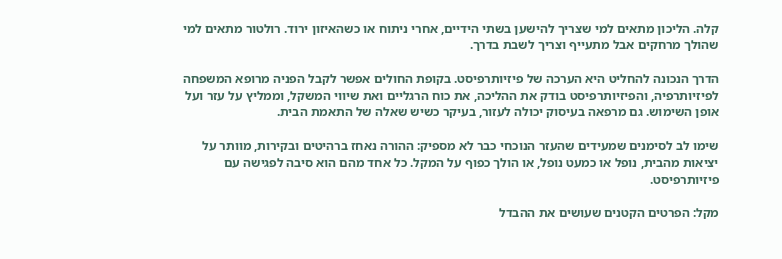קלה. הליכון מתאים למי שצריך להישען בשתי הידיים, אחרי ניתוח או כשהאיזון ירוד. רולטור מתאים למי שהולך מרחקים אבל מתעייף וצריך לשבת בדרך.

הדרך הנכונה להחליט היא הערכה של פיזיותרפיסט. בקופת החולים אפשר לקבל הפניה מרופא המשפחה לפיזיותרפיה, והפיזיותרפיסט בודק את ההליכה, את כוח הרגליים ואת שיווי המשקל, וממליץ על עזר ועל אופן השימוש. גם מרפאה בעיסוק יכולה לעזור, בעיקר כשיש שאלה של התאמת הבית.

שימו לב לסימנים שמעידים שהעזר הנוכחי כבר לא מספיק: ההורה נאחז ברהיטים ובקירות, מוותר על יציאות מהבית, נופל או כמעט נופל, או הולך כפוף על המקל. כל אחד מהם הוא סיבה לפגישה עם פיזיותרפיסט.

מקל: הפרטים הקטנים שעושים את ההבדל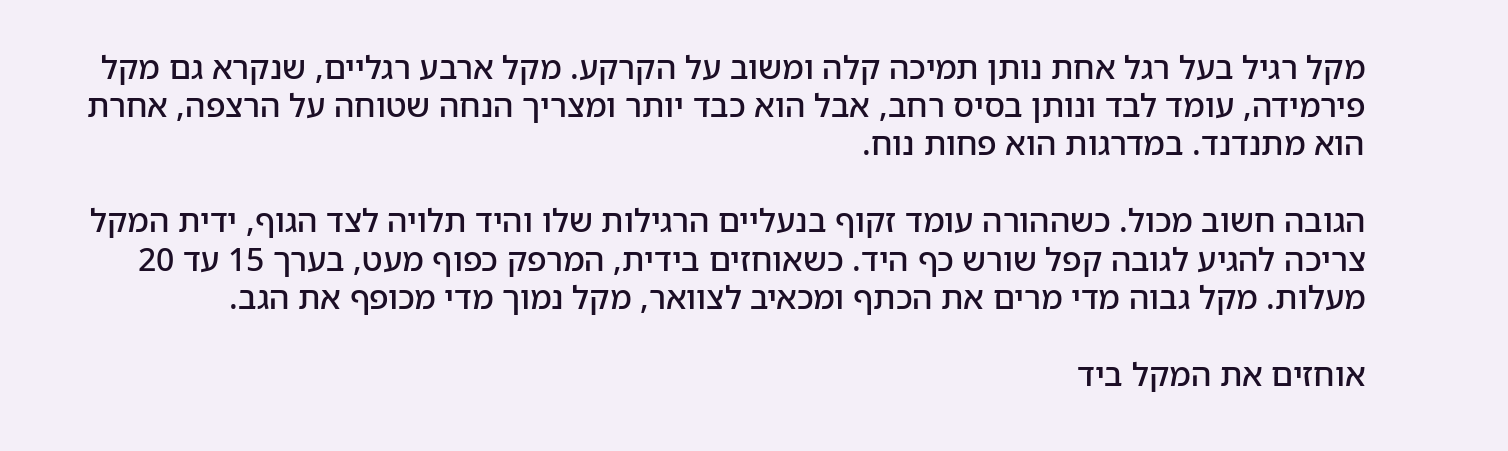מקל רגיל בעל רגל אחת נותן תמיכה קלה ומשוב על הקרקע. מקל ארבע רגליים, שנקרא גם מקל פירמידה, עומד לבד ונותן בסיס רחב, אבל הוא כבד יותר ומצריך הנחה שטוחה על הרצפה, אחרת הוא מתנדנד. במדרגות הוא פחות נוח.

הגובה חשוב מכול. כשההורה עומד זקוף בנעליים הרגילות שלו והיד תלויה לצד הגוף, ידית המקל צריכה להגיע לגובה קפל שורש כף היד. כשאוחזים בידית, המרפק כפוף מעט, בערך 15 עד 20 מעלות. מקל גבוה מדי מרים את הכתף ומכאיב לצוואר, מקל נמוך מדי מכופף את הגב.

אוחזים את המקל ביד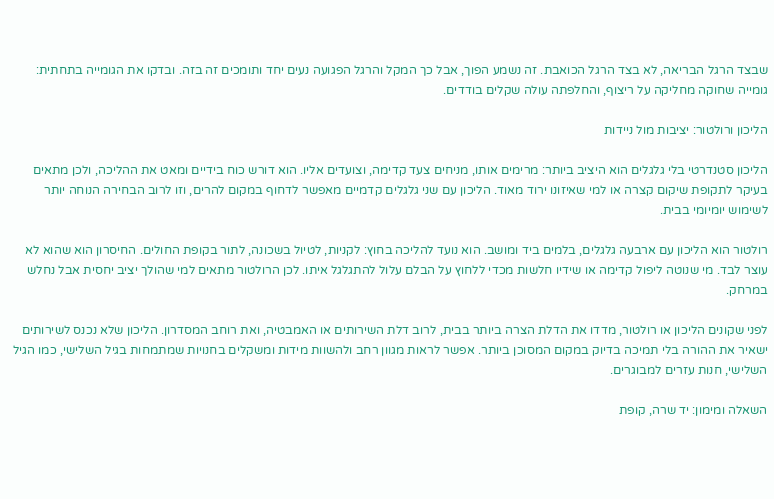שבצד הרגל הבריאה, לא בצד הרגל הכואבת. זה נשמע הפוך, אבל כך המקל והרגל הפגועה נעים יחד ותומכים זה בזה. ובדקו את הגומייה בתחתית: גומייה שחוקה מחליקה על ריצוף, והחלפתה עולה שקלים בודדים.

הליכון ורולטור: יציבות מול ניידות

הליכון סטנדרטי בלי גלגלים הוא היציב ביותר: מרימים אותו, מניחים צעד קדימה, וצועדים אליו. הוא דורש כוח בידיים ומאט את ההליכה, ולכן מתאים בעיקר לתקופת שיקום קצרה או למי שאיזונו ירוד מאוד. הליכון עם שני גלגלים קדמיים מאפשר לדחוף במקום להרים, וזו לרוב הבחירה הנוחה יותר לשימוש יומיומי בבית.

רולטור הוא הליכון עם ארבעה גלגלים, בלמים ביד ומושב. הוא נועד להליכה בחוץ: לקניות, לטיול בשכונה, לתור בקופת החולים. החיסרון הוא שהוא לא עוצר לבד. מי שנוטה ליפול קדימה או שידיו חלשות מכדי ללחוץ על הבלם עלול להתגלגל איתו. לכן הרולטור מתאים למי שהולך יציב יחסית אבל נחלש במרחק.

לפני שקונים הליכון או רולטור, מדדו את הדלת הצרה ביותר בבית, לרוב דלת השירותים או האמבטיה, ואת רוחב המסדרון. הליכון שלא נכנס לשירותים ישאיר את ההורה בלי תמיכה בדיוק במקום המסוכן ביותר. אפשר לראות מגוון רחב ולהשוות מידות ומשקלים בחנויות שמתמחות בגיל השלישי, כמו הגיל השלישי, חנות עזרים למבוגרים.

השאלה ומימון: יד שרה, קופת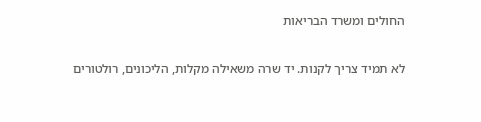החולים ומשרד הבריאות

לא תמיד צריך לקנות. יד שרה משאילה מקלות, הליכונים, רולטורים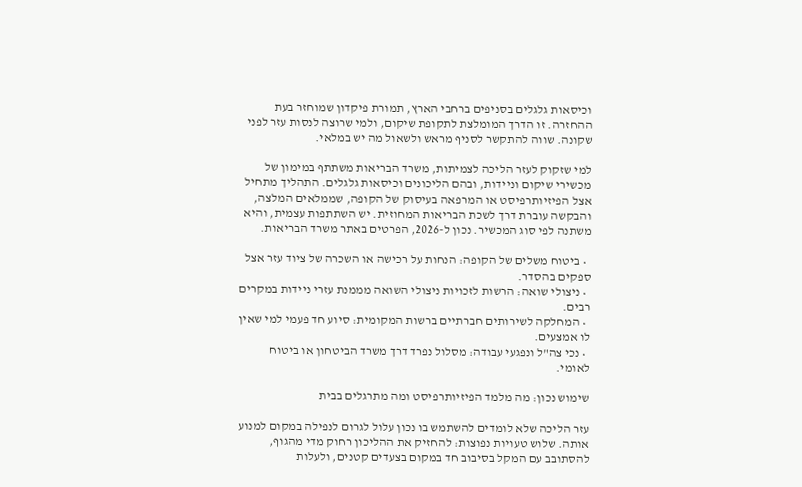וכיסאות גלגלים בסניפים ברחבי הארץ, תמורת פיקדון שמוחזר בעת ההחזרה. זו הדרך המומלצת לתקופת שיקום, ולמי שרוצה לנסות עזר לפני שקונה. שווה להתקשר לסניף מראש ולשאול מה יש במלאי.

למי שזקוק לעזר הליכה לצמיתות, משרד הבריאות משתתף במימון של מכשירי שיקום וניידות, ובהם הליכונים וכיסאות גלגלים. התהליך מתחיל אצל הפיזיותרפיסט או המרפאה בעיסוק של הקופה, שממלאים המלצה, והבקשה עוברת דרך לשכת הבריאות המחוזית. יש השתתפות עצמית, והיא משתנה לפי סוג המכשיר. נכון ל-2026, הפרטים באתר משרד הבריאות.

  • ביטוח משלים של הקופה: הנחות על רכישה או השכרה של ציוד עזר אצל ספקים בהסדר.
  • ניצולי שואה: הרשות לזכויות ניצולי השואה מממנת עזרי ניידות במקרים רבים.
  • המחלקה לשירותים חברתיים ברשות המקומית: סיוע חד פעמי למי שאין לו אמצעים.
  • נכי צה"ל ונפגעי עבודה: מסלול נפרד דרך משרד הביטחון או ביטוח לאומי.

שימוש נכון: מה מלמד הפיזיותרפיסט ומה מתרגלים בבית

עזר הליכה שלא לומדים להשתמש בו נכון עלול לגרום לנפילה במקום למנוע אותה. שלוש טעויות נפוצות: להחזיק את ההליכון רחוק מדי מהגוף, להסתובב עם המקל בסיבוב חד במקום בצעדים קטנים, ולעלות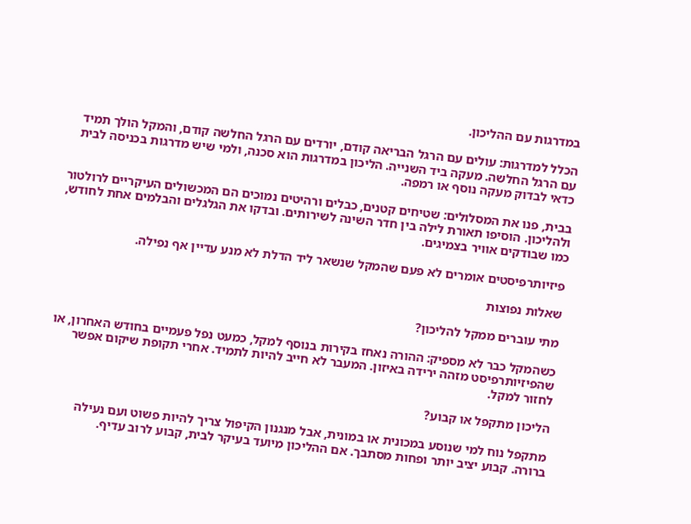במדרגות עם ההליכון.

הכלל למדרגות: עולים עם הרגל הבריאה קודם, יורדים עם הרגל החלשה קודם, והמקל הולך תמיד עם הרגל החלשה. מעקה ביד השנייה. הליכון במדרגות הוא סכנה, ולמי שיש מדרגות בכניסה לבית כדאי לבדוק מעקה נוסף או רמפה.

בבית, פנו את המסלולים: שטיחים קטנים, כבלים ורהיטים נמוכים הם המכשולים העיקריים לרולטור ולהליכון. הוסיפו תאורת לילה בין חדר השינה לשירותים. ובדקו את הגלגלים והבלמים אחת לחודש, כמו שבודקים אוויר בצמיגים.

פיזיותרפיסטים אומרים לא פעם שהמקל שנשאר ליד הדלת לא מנע עדיין אף נפילה.

שאלות נפוצות

מתי עוברים ממקל להליכון?

כשהמקל כבר לא מספיק: ההורה נאחז בקירות בנוסף למקל, כמעט נפל פעמיים בחודש האחרון, או שהפיזיותרפיסט מזהה ירידה באיזון. המעבר לא חייב להיות לתמיד. אחרי תקופת שיקום אפשר לחזור למקל.

הליכון מתקפל או קבוע?

מתקפל נוח למי שנוסע במכונית או במונית, אבל מנגנון הקיפול צריך להיות פשוט ועם נעילה ברורה. קבוע יציב יותר ופחות מסתבך. אם ההליכון מיועד בעיקר לבית, קבוע לרוב עדיף.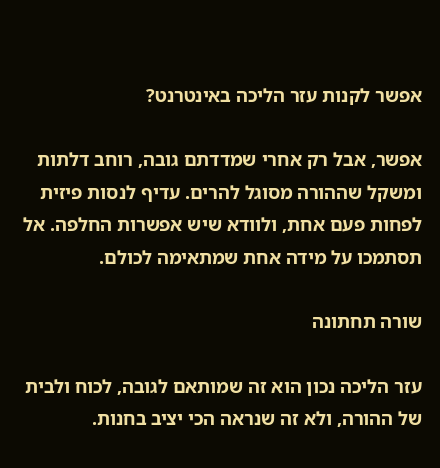אפשר לקנות עזר הליכה באינטרנט?

אפשר, אבל רק אחרי שמדדתם גובה, רוחב דלתות ומשקל שההורה מסוגל להרים. עדיף לנסות פיזית לפחות פעם אחת, ולוודא שיש אפשרות החלפה. אל תסתמכו על מידה אחת שמתאימה לכולם.

שורה תחתונה

עזר הליכה נכון הוא זה שמותאם לגובה, לכוח ולבית של ההורה, ולא זה שנראה הכי יציב בחנות.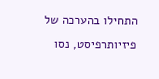התחילו בהערכה של פיזיותרפיסט, נסו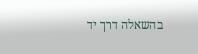בהשאלה דרך יד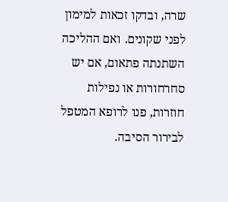שרה, ובדקו זכאות למימון לפני שקונים. ואם ההליכה השתנתה פתאום, אם יש סחרחורות או נפילות חוזרות, פנו לרופא המטפל לבירור הסיבה.